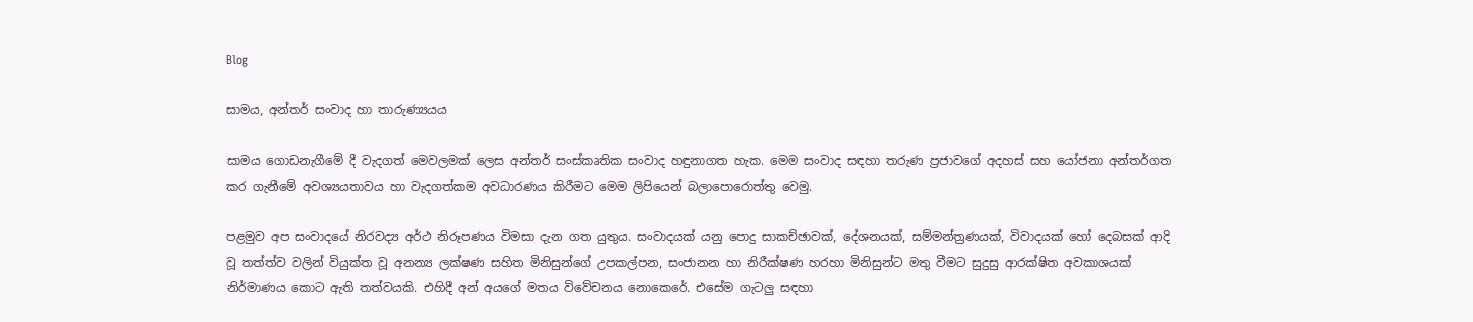Blog

සාමය, අන්තර් සංවාද හා තාරුණ්‍යයය

සාමය ගොඩනැගීමේ දී වැදගත් මෙවලමක් ලෙස අන්තර් සංස්කෘතික සංවාද හඳුනාගත හැක. මෙම සංවාද සඳහා තරුණ ප්‍රජාවගේ අදහස් සහ යෝජනා අන්තර්ගත කර ගැනීමේ අවශ්‍යයතාවය හා වැදගත්කම අවධාරණය කිරීමට මෙම ලිපියෙන් බලාපොරොත්තු වෙමු.

පළමුව අප සංවාදයේ නිරවද්‍ය අර්ථ නිරූපණය විමසා දැන ගත යුතුය. සංවාදයක් යනු පොදු සාකච්ඡාවක්, දේශනයක්, සම්මන්ත්‍රණයක්, විවාදයක් හෝ දෙබසක් ආදි වූ තත්ත්ව වලින් වියුක්ත වූ අනන්‍ය ලක්ෂණ සහිත මිනිසුන්ගේ උපකල්පන, සංජානන හා නිරීක්ෂණ හරහා මිනිසුන්ට මතු වීමට සුදුසු ආරක්ෂිත අවකාශයක් නිර්මාණය කොට ඇති තත්වයකි. එහිදී අන් අයගේ මතය විවේචනය නොකෙරේ. එසේම ගැටලු සඳහා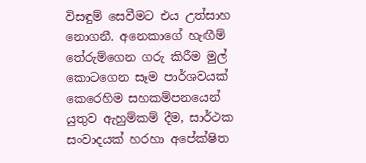විසඳුම් සෙවීමට එය උත්සාහ නොගනී. අනෙකාගේ හැඟීම් තේරුම්ගෙන ගරු කිරීම මුල් කොටගෙන සෑම පාර්ශවයක් කෙරෙහිම සහකම්පනයෙන් යුතුව ඇහුම්කම් දීම, සාර්ථක සංවාදයක් හරහා අපේක්ෂිත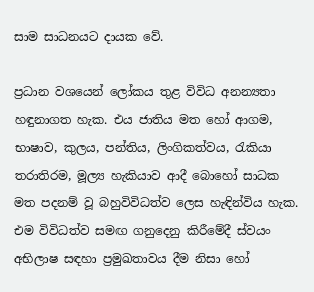සාම සාධනයට දායක වේ.

ප්‍රධාන වශයෙන් ලෝකය තුළ විවිධ අනන්‍යතා හඳුනාගත හැක. එය ජාතිය මත හෝ ආගම, භාෂාව, කුලය, පන්තිය, ලිංගිකත්වය, රැකියා තරාතිරම, මූල්‍ය හැකියාව ආදී බොහෝ සාධක මත පදනම් වූ බහුවිවිධත්ව ලෙස හැඳින්විය හැක. එම විවිධත්ව සමඟ ගනුදෙනු කිරීමේදී ස්වයං අභිලාෂ සඳහා ප්‍රමුඛතාවය දීම නිසා හෝ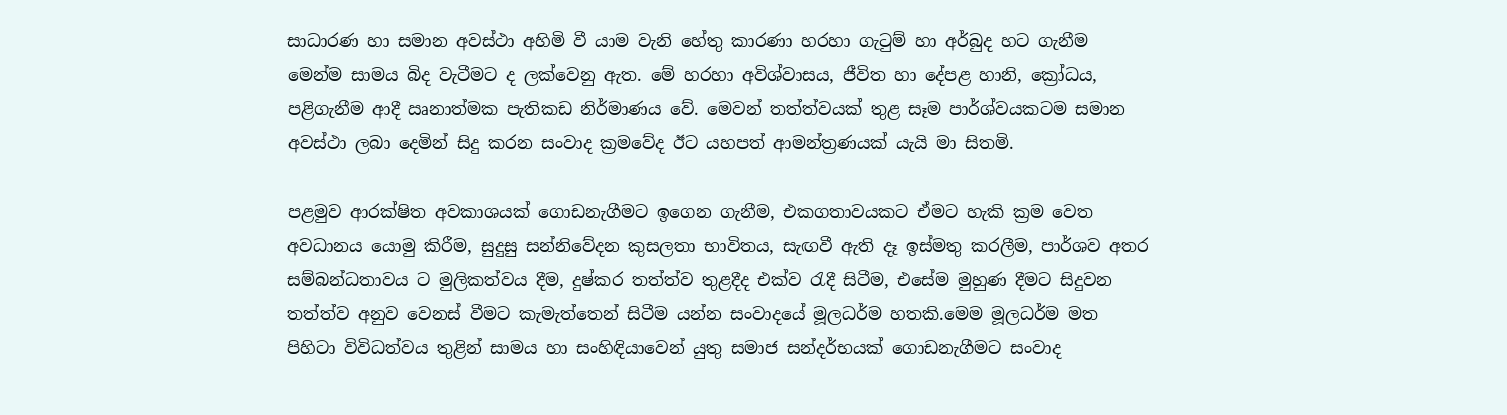සාධාරණ හා සමාන අවස්ථා අහිමි වී යාම වැනි හේතු කාරණා හරහා ගැටුම් හා අර්බුද හට ගැනීම මෙන්ම සාමය බිද වැටීමට ද ලක්වෙනු ඇත. මේ හරහා අවිශ්වාසය, ජීවිත හා දේපළ හානි, ක්‍රෝධය, පළිගැනීම ආදී ඍනාත්මක පැතිකඩ නිර්මාණය වේ. මෙවන් තත්ත්වයක් තුළ සෑම පාර්ශ්වයකටම සමාන අවස්ථා ලබා දෙමින් සිදු කරන සංවාද ක්‍රමවේද ඊට යහපත් ආමන්ත්‍රණයක් යැයි මා සිතමි.

පළමුව ආරක්ෂිත අවකාශයක් ගොඩනැගීමට ඉගෙන ගැනීම, එකගතාවයකට ඒමට හැකි ක්‍රම වෙත අවධානය යොමු කිරීම, සුදුසු සන්නිවේදන කුසලතා භාවිතය, සැඟවී ඇති දෑ ඉස්මතු කරලීම, පාර්ශව අතර සම්බන්ධතාවය ට මුලිකත්වය දීම, දුෂ්කර තත්ත්ව තුළදීද එක්ව රැදී සිටීම, එසේම මුහුණ දීමට සිදුවන තත්ත්ව අනුව වෙනස් වීමට කැමැත්තෙන් සිටීම යන්න සංවාදයේ මූලධර්ම හතකි.මෙම මූලධර්ම මත පිහිටා විවිධත්වය තුළින් සාමය හා සංහිඳියාවෙන් යුතු සමාජ සන්දර්භයක් ගොඩනැගීමට සංවාද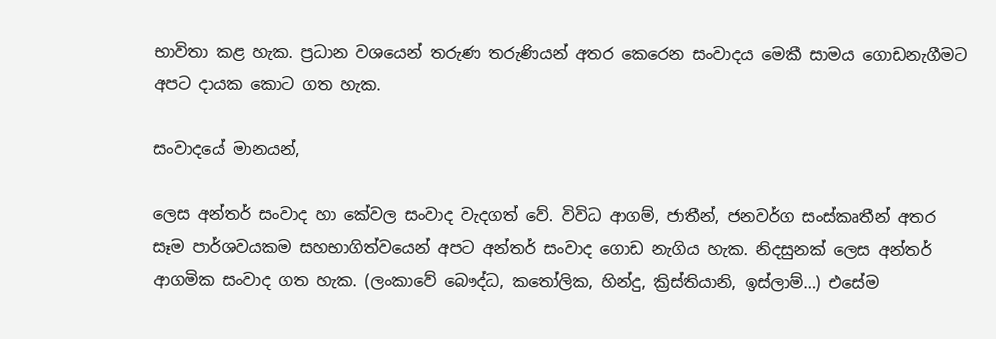භාවිතා කළ හැක. ප්‍රධාන වශයෙන් තරුණ තරුණියන් අතර කෙරෙන සංවාදය මෙකී සාමය ගොඩනැගීමට අපට දායක කොට ගත හැක.

සංවාදයේ මානයන්,

ලෙස අන්තර් සංවාද හා කේවල සංවාද වැදගත් වේ. විවිධ ආගම්, ජාතීන්, ජනවර්ග සංස්කෘතීන් අතර සෑම පාර්ශවයකම සහභාගිත්වයෙන් අපට අන්තර් සංවාද ගොඩ නැගිය හැක. නිදසුනක් ලෙස අන්තර් ආගමික සංවාද ගත හැක. (ලංකාවේ බෞද්ධ, කතෝලික, හින්දු, ක්‍රිස්තියානි, ඉස්ලාම්…) එසේම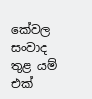කේවල සංවාද තුළ යම් එක්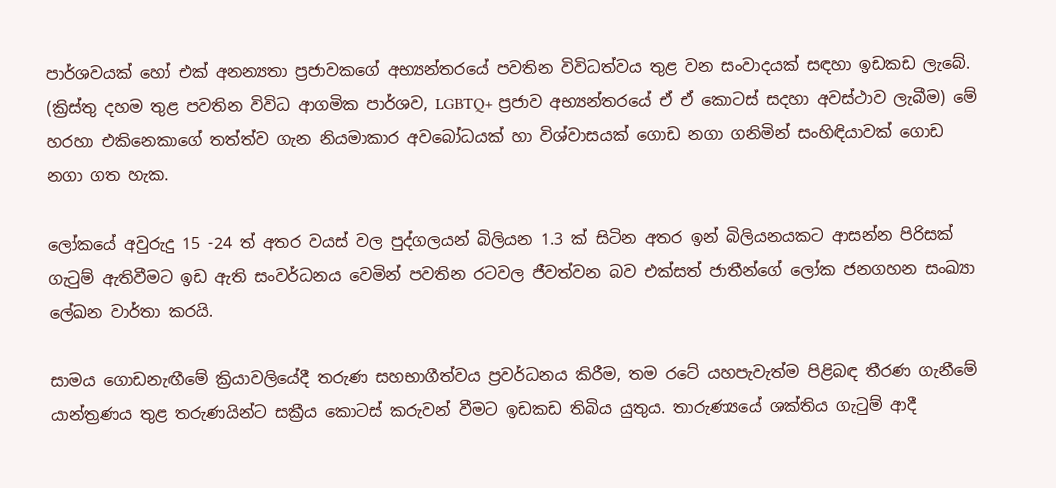පාර්ශවයක් හෝ එක් අනන්‍යතා ප්‍රජාවකගේ අභ්‍යන්තරයේ පවතින විවිධත්වය තුළ වන සංවාදයක් සඳහා ඉඩකඩ ලැබේ. (ක්‍රිස්තු දහම තුළ පවතින විවිධ ආගමික පාර්ශව, LGBTQ+ ප්‍රජාව අභ්‍යන්තරයේ ඒ ඒ කොටස් සදහා අවස්ථාව ලැබීම) මේ හරහා එකිනෙකාගේ තත්ත්ව ගැන නියමාකාර අවබෝධයක් හා විශ්වාසයක් ගොඩ නගා ගනිමින් සංහිඳියාවක් ගොඩ නගා ගත හැක.

ලෝකයේ අවුරුදු 15 -24 ත් අතර වයස් වල පුද්ගලයන් බිලියන 1.3 ක් සිටින අතර ඉන් බිලියනයකට ආසන්න පිරිසක් ගැටුම් ඇතිවීමට ඉඩ ඇති සංවර්ධනය වෙමින් පවතින රටවල ජීවත්වන බව එක්සත් ජාතීන්ගේ ලෝක ජනගහන සංඛ්‍යා ලේඛන වාර්තා කරයි.

සාමය ගොඩනැඟීමේ ක්‍රියාවලියේදී තරුණ සහභාගීත්වය ප්‍රවර්ධනය කිරීම, තම රටේ යහපැවැත්ම පිළිබඳ තීරණ ගැනීමේ යාන්ත්‍රණය තුළ තරුණයින්ට සක්‍රීය කොටස් කරුවන් වීමට ඉඩකඩ තිබිය යුතුය. තාරුණ්‍යයේ ශක්තිය ගැටුම් ආදී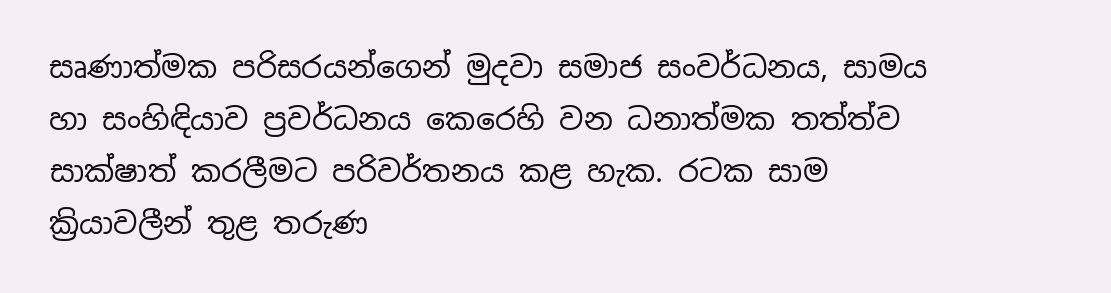සෘණාත්මක පරිසරයන්ගෙන් මුදවා සමාජ සංවර්ධනය, සාමය හා සංහිඳියාව ප්‍රවර්ධනය කෙරෙහි වන ධනාත්මක තත්ත්ව සාක්ෂාත් කරලීමට පරිවර්තනය කළ හැක. රටක සාම ක්‍රියාවලීන් තුළ තරුණ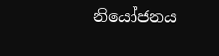නියෝජනය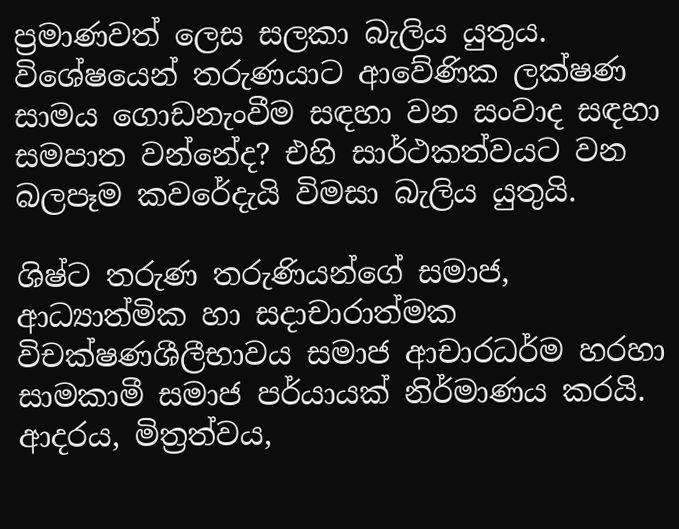ප්‍රමාණවත් ලෙස සලකා බැලිය යුතුය. විශේෂයෙන් තරුණයාට ආවේණික ලක්ෂණ සාමය ගොඩනැංවීම සඳහා වන සංවාද සඳහා සමපාත වන්නේද? එහි සාර්ථකත්වයට වන බලපෑම කවරේදැයි විමසා බැලිය යුතුයි.

ශිෂ්ට තරුණ තරුණියන්ගේ සමාජ, ආධ්‍යාත්මික හා සදාචාරාත්මක විචක්ෂණශීලීභාවය සමාජ ආචාරධර්ම හරහා සාමකාමී සමාජ පර්යායක් නිර්මාණය කරයි. ආදරය, මිත්‍රත්වය,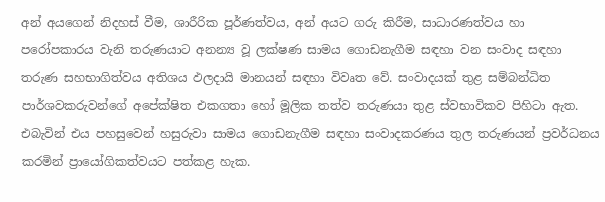අන් අයගෙන් නිදහස් වීම, ශාරීරික පූර්ණත්වය, අන් අයට ගරු කිරීම, සාධාරණත්වය හා පරෝපකාරය වැනි තරුණයාට අනන්‍ය වූ ලක්ෂණ සාමය ගොඩනැගීම සඳහා වන සංවාද සඳහා තරුණ සහභාගිත්වය අතිශය ඵලදායි මානයන් සඳහා විවෘත වේ. සංවාදයක් තුළ සම්බන්ධිත පාර්ශවකරුවන්ගේ අපේක්ෂිත එකගතා හෝ මූලික තත්ව තරුණයා තුළ ස්වභාවිකව පිහිටා ඇත. එබැවින් එය පහසුවෙන් හසුරුවා සාමය ගොඩනැගීම සඳහා සංවාදකරණය තුල තරුණයන් ප්‍රවර්ධනය කරමින් ප්‍රායෝගිකත්වයට පත්කළ හැක.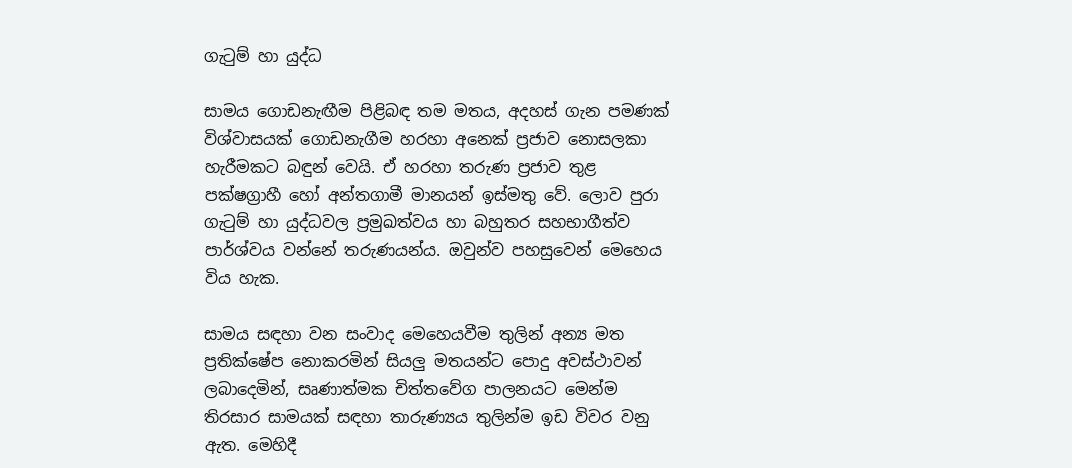ගැටුම් හා යුද්ධ

සාමය ගොඩනැඟීම පිළිබඳ තම මතය, අදහස් ගැන පමණක් විශ්වාසයක් ගොඩනැගීම හරහා අනෙක් ප්‍රජාව නොසලකා හැරීමකට බඳුන් වෙයි. ඒ හරහා තරුණ ප්‍රජාව තුළ පක්ෂග්‍රාහී හෝ අන්තගාමී මානයන් ඉස්මතු වේ. ලොව පුරා ගැටුම් හා යුද්ධවල ප්‍රමුඛත්වය හා බහුතර සහභාගීත්ව පාර්ශ්වය වන්නේ තරුණයන්ය. ඔවුන්ව පහසුවෙන් මෙහෙය විය හැක.

සාමය සඳහා වන සංවාද මෙහෙයවීම තුලින් අන්‍ය මත ප්‍රතික්ෂේප නොකරමින් සියලු මතයන්ට පොදු අවස්ථාවන් ලබාදෙමින්, සෘණාත්මක චිත්තවේග පාලනයට මෙන්ම තිරසාර සාමයක් සඳහා තාරුණ්‍යය තුලින්ම ඉඩ විවර වනු ඇත. මෙහිදී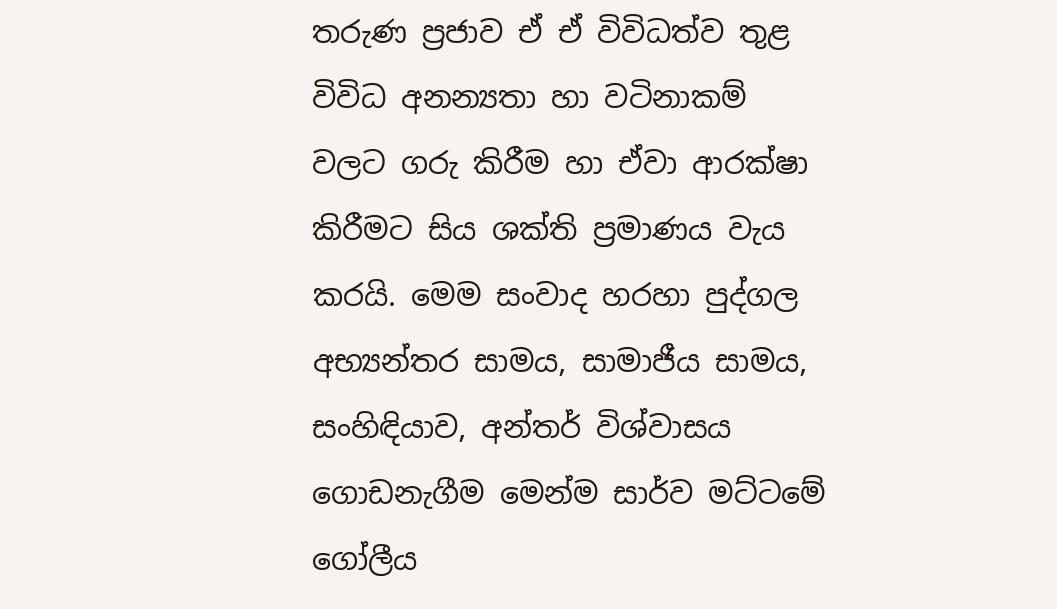තරුණ ප්‍රජාව ඒ ඒ විවිධත්ව තුළ විවිධ අනන්‍යතා හා වටිනාකම් වලට ගරු කිරීම හා ඒවා ආරක්ෂා කිරීමට සිය ශක්ති ප්‍රමාණය වැය කරයි. මෙම සංවාද හරහා පුද්ගල අභ්‍යන්තර සාමය, සාමාජීය සාමය, සංහිඳියාව, අන්තර් විශ්වාසය ගොඩනැගීම මෙන්ම සාර්ව මට්ටමේ ගෝලීය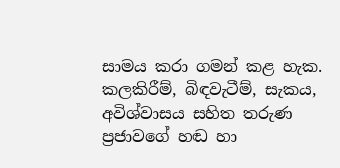සාමය කරා ගමන් කළ හැක. කලකිරීම්, බිඳවැටීම්, සැකය, අවිශ්වාසය සහිත තරුණ ප්‍රජාවගේ හඬ හා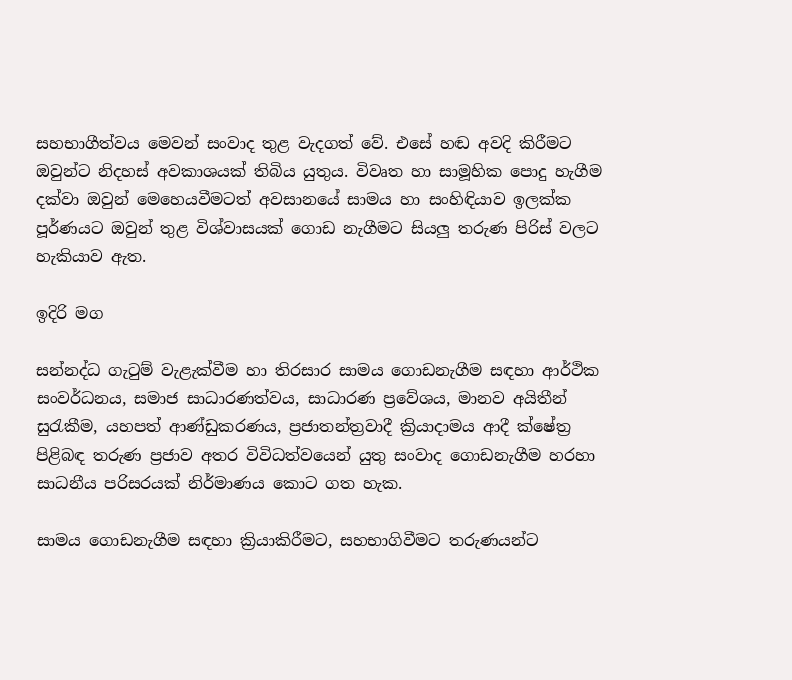සහභාගීත්වය මෙවන් සංවාද තුළ වැදගත් වේ. එසේ හඬ අවදි කිරීමට ඔවුන්ට නිදහස් අවකාශයක් තිබිය යුතුය. විවෘත හා සාමූහික පොදු හැගීම දක්වා ඔවුන් මෙහෙයවීමටත් අවසානයේ සාමය හා සංහිඳියාව ඉලක්ක පූර්ණයට ඔවුන් තුළ විශ්වාසයක් ගොඩ නැගීමට සියලු තරුණ පිරිස් වලට හැකියාව ඇත.

ඉදිරි මග

සන්නද්ධ ගැටුම් වැළැක්වීම හා තිරසාර සාමය ගොඩනැගීම සඳහා ආර්ථික සංවර්ධනය, සමාජ සාධාරණත්වය, සාධාරණ ප්‍රවේශය, මානව අයිතීන් සුරැකීම, යහපත් ආණ්ඩුකරණය, ප්‍රජාතන්ත්‍රවාදී ක්‍රියාදාමය ආදී ක්ෂේත්‍ර පිළිබඳ තරුණ ප්‍රජාව අතර විවිධත්වයෙන් යුතු සංවාද ගොඩනැගීම හරහා සාධනීය පරිසරයක් නිර්මාණය කොට ගත හැක.

සාමය ගොඩනැගීම සඳහා ක්‍රියාකිරීමට, සහභාගිවීමට තරුණයන්ට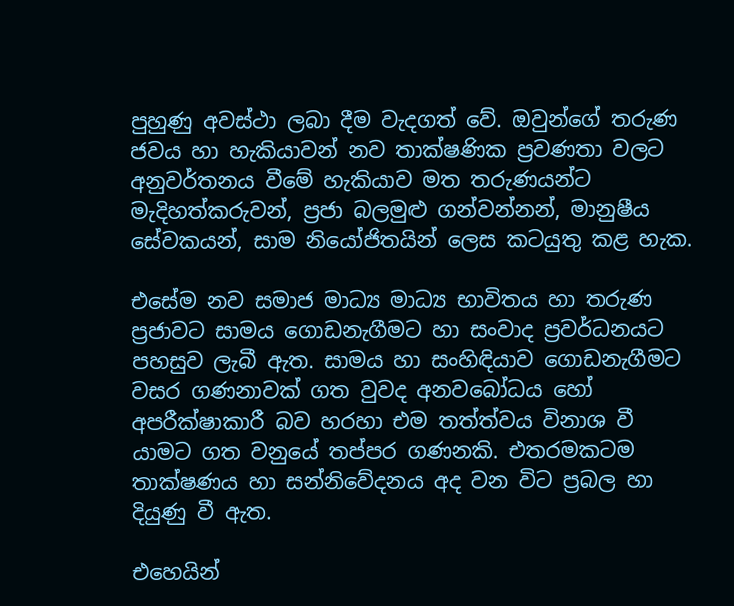පුහුණු අවස්ථා ලබා දීම වැදගත් වේ. ඔවුන්ගේ තරුණ ජවය හා හැකියාවන් නව තාක්ෂණික ප්‍රවණතා වලට අනුවර්තනය වීමේ හැකියාව මත තරුණයන්ට මැදිහත්කරුවන්, ප්‍රජා බලමුළු ගන්වන්නන්, මානුෂීය සේවකයන්, සාම නියෝජිතයින් ලෙස කටයුතු කළ හැක.

එසේම නව සමාජ මාධ්‍ය මාධ්‍ය භාවිතය හා තරුණ ප්‍රජාවට සාමය ගොඩනැගීමට හා සංවාද ප්‍රවර්ධනයට පහසුව ලැබී ඇත. සාමය හා සංහිඳියාව ගොඩනැගීමට වසර ගණනාවක් ගත වුවද අනවබෝධය හෝ අපරීක්ෂාකාරී බව හරහා එම තත්ත්වය විනාශ වී යාමට ගත වනුයේ තප්පර ගණනකි. එතරමකටම තාක්ෂණය හා සන්නිවේදනය අද වන විට ප්‍රබල හා දියුණු වී ඇත.

එහෙයින්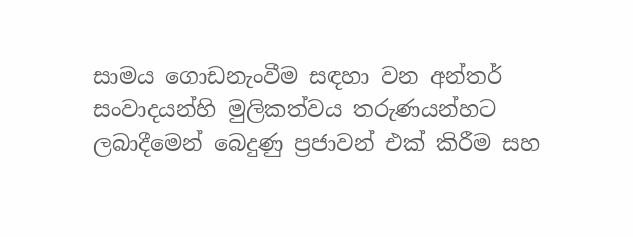සාමය ගොඩනැංවීම සඳහා වන අන්තර් සංවාදයන්හි මුලිකත්වය තරුණයන්හට ලබාදීමෙන් බෙදුණු ප්‍රජාවන් එක් කිරීම සහ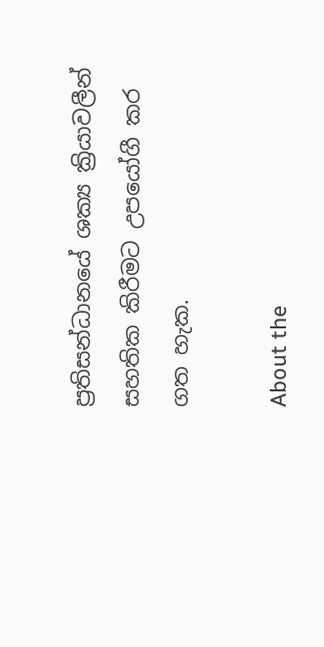ප්‍රතිසන්ධානයේ ශක්‍ය ක්‍රියාවලීන් සහතික කිරීමට උපයෝගී කර ගත හැක.

About the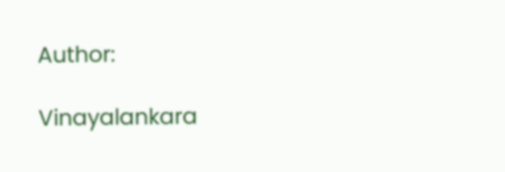Author:

Vinayalankara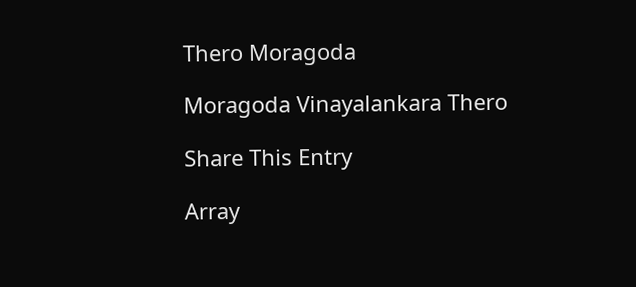Thero Moragoda

Moragoda Vinayalankara Thero

Share This Entry

Array